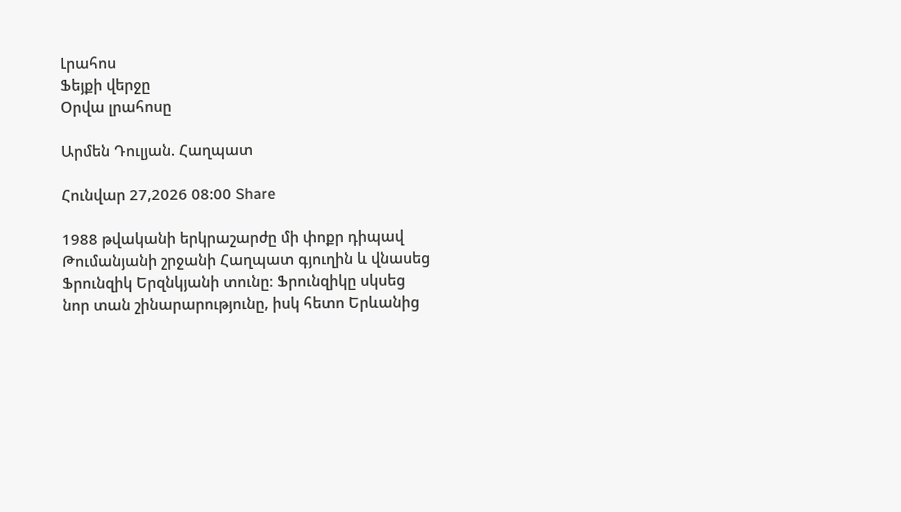Լրահոս
Ֆեյքի վերջը
Օրվա լրահոսը

Արմեն Դուլյան. Հաղպատ

Հունվար 27,2026 08:00 Share

1988 թվականի երկրաշարժը մի փոքր դիպավ Թումանյանի շրջանի Հաղպատ գյուղին և վնասեց Ֆրունզիկ Երզնկյանի տունը։ Ֆրունզիկը սկսեց նոր տան շինարարությունը, իսկ հետո Երևանից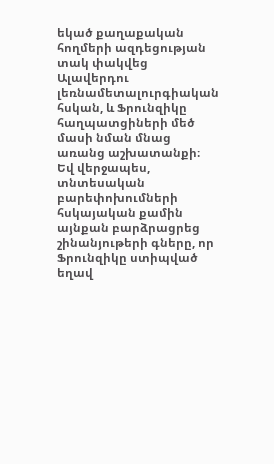եկած քաղաքական հողմերի ազդեցության տակ փակվեց Ալավերդու լեռնամետալուրգիական հսկան, և Ֆրունզիկը հաղպատցիների մեծ մասի նման մնաց առանց աշխատանքի։ Եվ վերջապես, տնտեսական բարեփոխումների հսկայական քամին այնքան բարձրացրեց շինանյութերի գները, որ Ֆրունզիկը ստիպված եղավ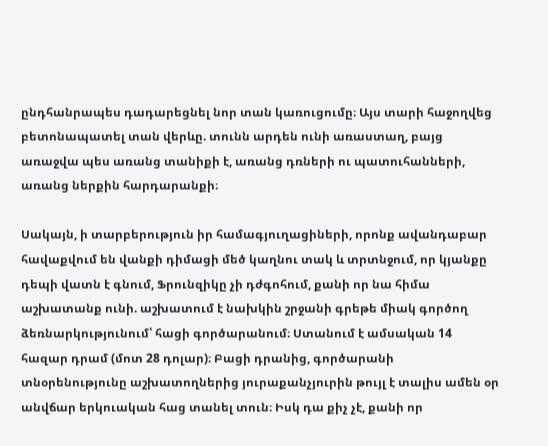ընդհանրապես դադարեցնել նոր տան կառուցումը։ Այս տարի հաջողվեց բետոնապատել տան վերևը. տունն արդեն ունի առաստաղ, բայց առաջվա պես առանց տանիքի է, առանց դռների ու պատուհանների, առանց ներքին հարդարանքի։

Սակայն, ի տարբերություն իր համագյուղացիների, որոնք ավանդաբար հավաքվում են վանքի դիմացի մեծ կաղնու տակ և տրտնջում, որ կյանքը դեպի վատն է գնում, Ֆրունզիկը չի դժգոհում, քանի որ նա հիմա աշխատանք ունի. աշխատում է նախկին շրջանի գրեթե միակ գործող ձեռնարկությունում՝ հացի գործարանում։ Ստանում է ամսական 14 հազար դրամ (մոտ 28 դոլար)։ Բացի դրանից, գործարանի տնօրենությունը աշխատողներից յուրաքանչյուրին թույլ է տալիս ամեն օր անվճար երկուական հաց տանել տուն։ Իսկ դա քիչ չէ, քանի որ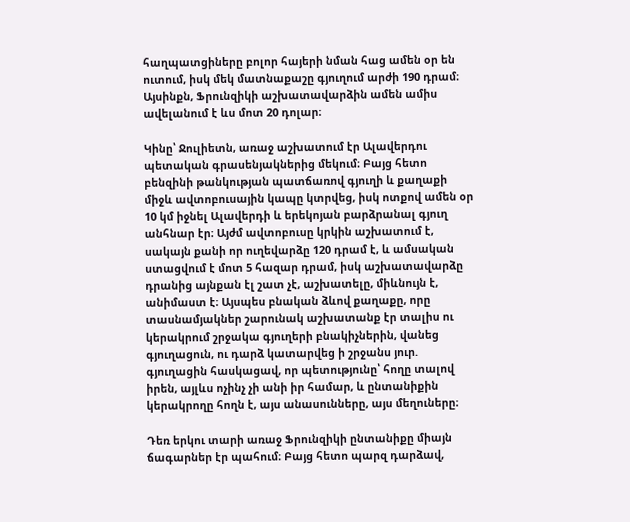հաղպատցիները բոլոր հայերի նման հաց ամեն օր են ուտում, իսկ մեկ մատնաքաշը գյուղում արժի 190 դրամ։ Այսինքն, Ֆրունզիկի աշխատավարձին ամեն ամիս ավելանում է ևս մոտ 20 դոլար։

Կինը՝ Ջուլիետն, առաջ աշխատում էր Ալավերդու պետական գրասենյակներից մեկում։ Բայց հետո բենզինի թանկության պատճառով գյուղի և քաղաքի միջև ավտոբուսային կապը կտրվեց, իսկ ոտքով ամեն օր 10 կմ իջնել Ալավերդի և երեկոյան բարձրանալ գյուղ անհնար էր։ Այժմ ավտոբուսը կրկին աշխատում է, սակայն քանի որ ուղեվարձը 120 դրամ է, և ամսական ստացվում է մոտ 5 հազար դրամ, իսկ աշխատավարձը դրանից այնքան էլ շատ չէ, աշխատելը, միևնույն է, անիմաստ է։ Այսպես բնական ձևով քաղաքը, որը տասնամյակներ շարունակ աշխատանք էր տալիս ու կերակրում շրջակա գյուղերի բնակիչներին, վանեց գյուղացուն, ու դարձ կատարվեց ի շրջանս յուր. գյուղացին հասկացավ, որ պետությունը՝ հողը տալով իրեն, այլևս ոչինչ չի անի իր համար, և ընտանիքին կերակրողը հողն է, այս անասունները, այս մեղուները։

Դեռ երկու տարի առաջ Ֆրունզիկի ընտանիքը միայն ճագարներ էր պահում։ Բայց հետո պարզ դարձավ,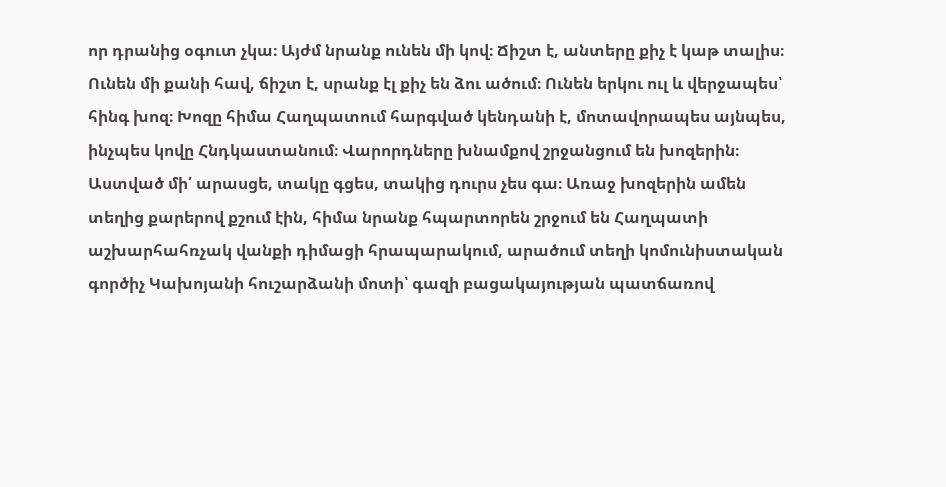որ դրանից օգուտ չկա։ Այժմ նրանք ունեն մի կով։ Ճիշտ է, անտերը քիչ է կաթ տալիս։ Ունեն մի քանի հավ, ճիշտ է, սրանք էլ քիչ են ձու ածում։ Ունեն երկու ուլ և վերջապես՝ հինգ խոզ։ Խոզը հիմա Հաղպատում հարգված կենդանի է, մոտավորապես այնպես, ինչպես կովը Հնդկաստանում։ Վարորդները խնամքով շրջանցում են խոզերին։ Աստված մի՛ արասցե, տակը գցես, տակից դուրս չես գա։ Առաջ խոզերին ամեն տեղից քարերով քշում էին, հիմա նրանք հպարտորեն շրջում են Հաղպատի աշխարհահռչակ վանքի դիմացի հրապարակում, արածում տեղի կոմունիստական գործիչ Կախոյանի հուշարձանի մոտի՝ գազի բացակայության պատճառով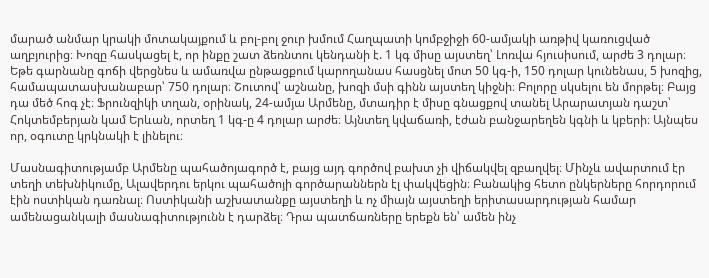մարած անմար կրակի մոտակայքում և բոլ-բոլ ջուր խմում Հաղպատի կոմբջիջի 60-ամյակի առթիվ կառուցված աղբյուրից։ Խոզը հասկացել է, որ ինքը շատ ձեռնտու կենդանի է. 1 կգ միսը այստեղ՝ Լոռվա հյուսիսում, արժե 3 դոլար։ Եթե գարնանը գոճի վերցնես և ամառվա ընթացքում կարողանաս հասցնել մոտ 50 կգ-ի, 150 դոլար կունենաս, 5 խոզից, համապատասխանաբար՝ 750 դոլար։ Շուտով՝ աշնանը, խոզի մսի գինն այստեղ կիջնի։ Բոլորը սկսելու են մորթել։ Բայց դա մեծ հոգ չէ։ Ֆրունզիկի տղան, օրինակ, 24-ամյա Արմենը, մտադիր է միսը գնացքով տանել Արարատյան դաշտ՝ Հոկտեմբերյան կամ Երևան, որտեղ 1 կգ-ը 4 դոլար արժե։ Այնտեղ կվաճառի, էժան բանջարեղեն կգնի և կբերի։ Այնպես որ, օգուտը կրկնակի է լինելու։

Մասնագիտությամբ Արմենը պահածոյագործ է, բայց այդ գործով բախտ չի վիճակվել զբաղվել։ Մինչև ավարտում էր տեղի տեխնիկումը, Ալավերդու երկու պահածոյի գործարաններն էլ փակվեցին։ Բանակից հետո ընկերները հորդորում էին ոստիկան դառնալ։ Ոստիկանի աշխատանքը այստեղի և ոչ միայն այստեղի երիտասարդության համար ամենացանկալի մասնագիտությունն է դարձել։ Դրա պատճառները երեքն են՝ ամեն ինչ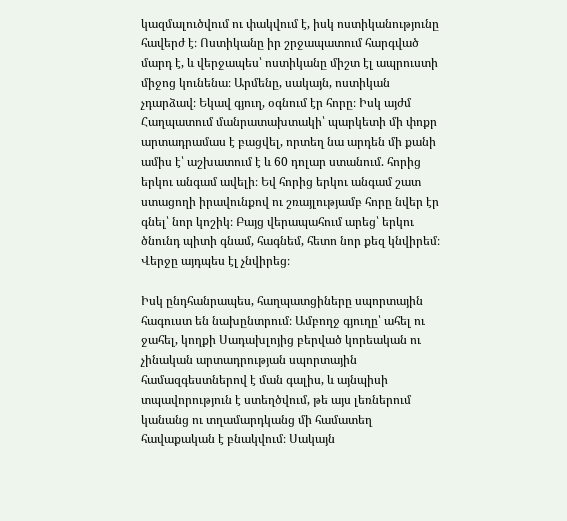կազմալուծվում ու փակվում է, իսկ ոստիկանությունը հավերժ է։ Ոստիկանը իր շրջապատում հարգված մարդ է, և վերջապես՝ ոստիկանը միշտ էլ ապրուստի միջոց կունենա։ Արմենը, սակայն, ոստիկան չդարձավ։ Եկավ գյուղ, օգնում էր հորը։ Իսկ այժմ Հաղպատում մանրատախտակի՝ պարկետի մի փոքր արտադրամաս է բացվել, որտեղ նա արդեն մի քանի ամիս է՝ աշխատում է և 60 դոլար ստանում. հորից երկու անգամ ավելի։ Եվ հորից երկու անգամ շատ ստացողի իրավունքով ու շռայլությամբ հորը նվեր էր գնել՝ նոր կոշիկ։ Բայց վերապահում արեց՝ երկու ծնունդ պիտի գնամ, հագնեմ, հետո նոր քեզ կնվիրեմ։ Վերջը այդպես էլ չնվիրեց։

Իսկ ընդհանրապես, հաղպատցիները սպորտային հագուստ են նախընտրում։ Ամբողջ գյուղը՝ ահել ու ջահել, կողքի Սադախլոյից բերված կորեական ու չինական արտադրության սպորտային համազգեստներով է ման գալիս, և այնպիսի տպավորություն է ստեղծվում, թե այս լեռներում կանանց ու տղամարդկանց մի համատեղ հավաքական է բնակվում։ Սակայն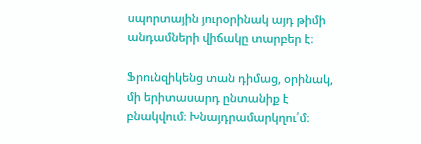սպորտային յուրօրինակ այդ թիմի անդամների վիճակը տարբեր է։

Ֆրունզիկենց տան դիմաց, օրինակ, մի երիտասարդ ընտանիք է բնակվում։ Խնայդրամարկղու՛մ։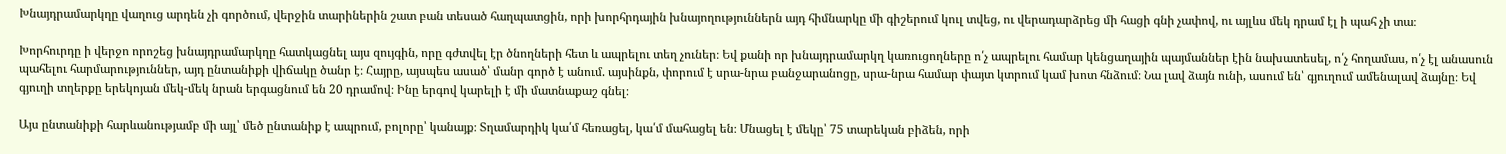Խնայդրամարկղը վաղուց արդեն չի գործում, վերջին տարիներին շատ բան տեսած հաղպատցին, որի խորհրդային խնայողություններն այդ հիմնարկը մի գիշերում կուլ տվեց, ու վերադարձրեց մի հացի գնի չափով, ու այլևս մեկ դրամ էլ ի պահ չի տա։

Խորհուրդը ի վերջո որոշեց խնայդրամարկղը հատկացնել այս զույգին, որը գժտվել էր ծնողների հետ և ապրելու տեղ չուներ։ Եվ քանի որ խնայդրամարկղ կառուցողները ո՛չ ապրելու համար կենցաղային պայմաններ էին նախատեսել, ո՛չ հողամաս, ո՛չ էլ անասուն պահելու հարմարություններ, այդ ընտանիքի վիճակը ծանր է։ Հայրը, այսպես ասած՝ մանր գործ է անում. այսինքն, փորում է սրա-նրա բանջարանոցը, սրա-նրա համար փայտ կտրում կամ խոտ հնձում։ Նա լավ ձայն ունի, ասում են՝ գյուղում ամենալավ ձայնը։ Եվ գյուղի տղերքը երեկոյան մեկ-մեկ նրան երգացնում են 20 դրամով։ Ինը երգով կարելի է մի մատնաքաշ գնել։

Այս ընտանիքի հարևանությամբ մի այլ՝ մեծ ընտանիք է ապրում, բոլորը՝ կանայք։ Տղամարդիկ կա՛մ հեռացել, կա՛մ մահացել են։ Մնացել է մեկը՝ 75 տարեկան բիձեն, որի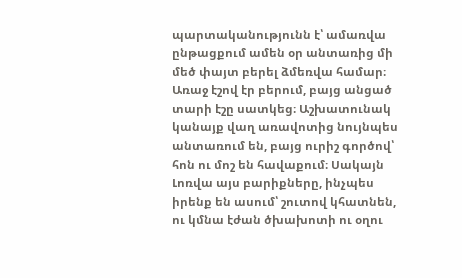պարտականությունն է՝ ամառվա ընթացքում ամեն օր անտառից մի մեծ փայտ բերել ձմեռվա համար։ Առաջ էշով էր բերում, բայց անցած տարի էշը սատկեց։ Աշխատունակ կանայք վաղ առավոտից նույնպես անտառում են, բայց ուրիշ գործով՝ հոն ու մոշ են հավաքում։ Սակայն Լոռվա այս բարիքները, ինչպես իրենք են ասում՝ շուտով կհատնեն, ու կմնա էժան ծխախոտի ու օղու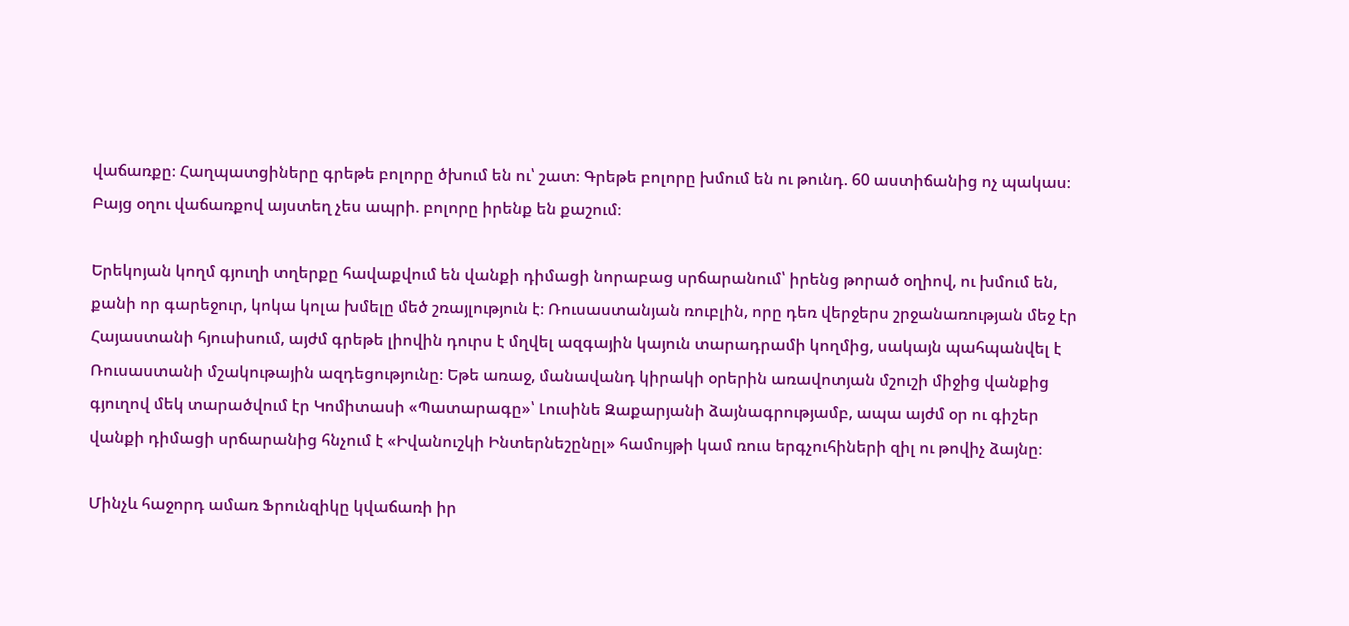վաճառքը։ Հաղպատցիները գրեթե բոլորը ծխում են ու՝ շատ։ Գրեթե բոլորը խմում են ու թունդ. 60 աստիճանից ոչ պակաս։ Բայց օղու վաճառքով այստեղ չես ապրի. բոլորը իրենք են քաշում։

Երեկոյան կողմ գյուղի տղերքը հավաքվում են վանքի դիմացի նորաբաց սրճարանում՝ իրենց թորած օղիով, ու խմում են, քանի որ գարեջուր, կոկա կոլա խմելը մեծ շռայլություն է։ Ռուսաստանյան ռուբլին, որը դեռ վերջերս շրջանառության մեջ էր Հայաստանի հյուսիսում, այժմ գրեթե լիովին դուրս է մղվել ազգային կայուն տարադրամի կողմից, սակայն պահպանվել է Ռուսաստանի մշակութային ազդեցությունը։ Եթե առաջ, մանավանդ կիրակի օրերին առավոտյան մշուշի միջից վանքից գյուղով մեկ տարածվում էր Կոմիտասի «Պատարագը»՝ Լուսինե Զաքարյանի ձայնագրությամբ, ապա այժմ օր ու գիշեր վանքի դիմացի սրճարանից հնչում է «Իվանուշկի Ինտերնեշընըլ» համույթի կամ ռուս երգչուհիների զիլ ու թովիչ ձայնը։

Մինչև հաջորդ ամառ Ֆրունզիկը կվաճառի իր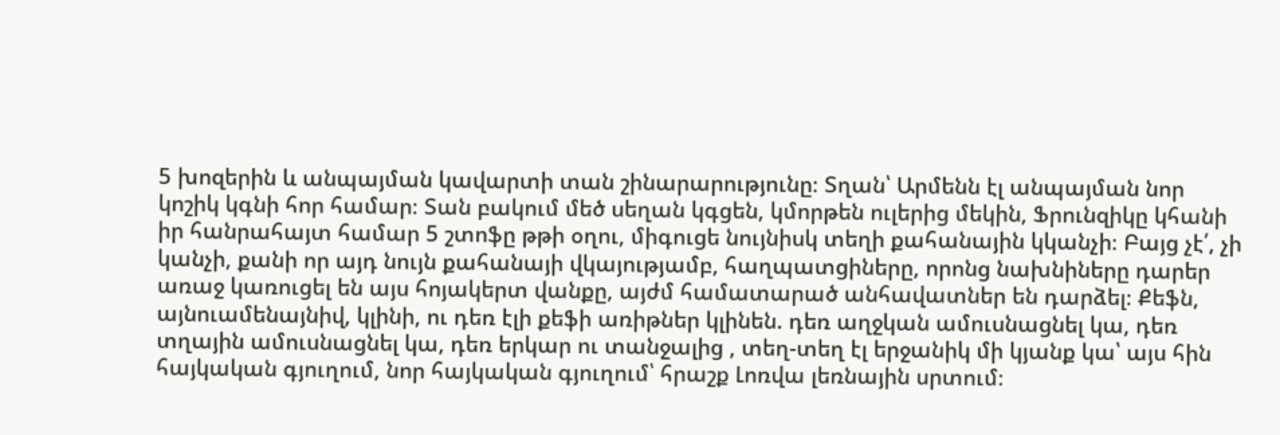5 խոզերին և անպայման կավարտի տան շինարարությունը։ Տղան՝ Արմենն էլ անպայման նոր կոշիկ կգնի հոր համար։ Տան բակում մեծ սեղան կգցեն, կմորթեն ուլերից մեկին, Ֆրունզիկը կհանի իր հանրահայտ համար 5 շտոֆը թթի օղու, միգուցե նույնիսկ տեղի քահանային կկանչի։ Բայց չէ՛, չի կանչի, քանի որ այդ նույն քահանայի վկայությամբ, հաղպատցիները, որոնց նախնիները դարեր առաջ կառուցել են այս հոյակերտ վանքը, այժմ համատարած անհավատներ են դարձել։ Քեֆն, այնուամենայնիվ, կլինի, ու դեռ էլի քեֆի առիթներ կլինեն. դեռ աղջկան ամուսնացնել կա, դեռ տղային ամուսնացնել կա, դեռ երկար ու տանջալից , տեղ-տեղ էլ երջանիկ մի կյանք կա՝ այս հին հայկական գյուղում, նոր հայկական գյուղում՝ հրաշք Լոռվա լեռնային սրտում։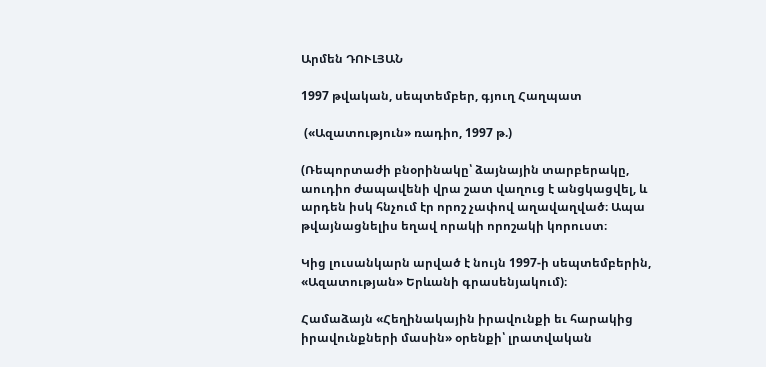Արմեն ԴՈՒԼՅԱՆ

1997 թվական, սեպտեմբեր, գյուղ Հաղպատ

 («Ազատություն» ռադիո, 1997 թ.)

(Ռեպորտաժի բնօրինակը՝ ձայնային տարբերակը, աուդիո ժապավենի վրա շատ վաղուց է անցկացվել, և արդեն իսկ հնչում էր որոշ չափով աղավաղված։ Ապա թվայնացնելիս եղավ որակի որոշակի կորուստ։

Կից լուսանկարն արված է նույն 1997-ի սեպտեմբերին, «Ազատության» Երևանի գրասենյակում)։

Համաձայն «Հեղինակային իրավունքի եւ հարակից իրավունքների մասին» օրենքի՝ լրատվական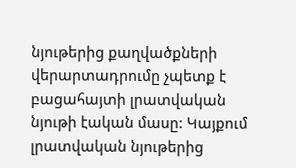նյութերից քաղվածքների վերարտադրումը չպետք է բացահայտի լրատվական նյութի էական մասը: Կայքում լրատվական նյութերից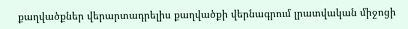քաղվածքներ վերարտադրելիս քաղվածքի վերնագրում լրատվական միջոցի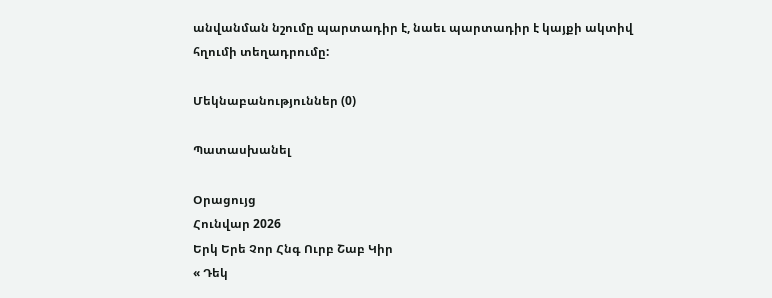անվանման նշումը պարտադիր է, նաեւ պարտադիր է կայքի ակտիվ հղումի տեղադրումը:

Մեկնաբանություններ (0)

Պատասխանել

Օրացույց
Հունվար 2026
Երկ Երե Չոր Հնգ Ուրբ Շաբ Կիր
« Դեկ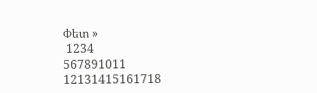Փետ »
 1234
567891011
12131415161718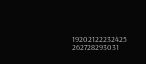19202122232425
262728293031